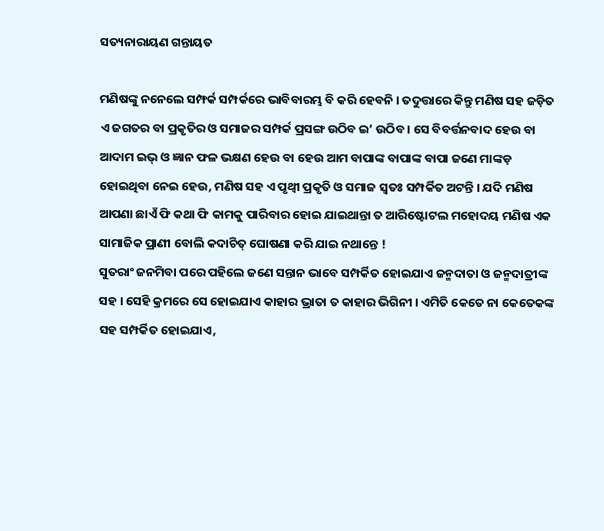ସତ୍ୟନାରାୟଣ ଗନ୍ତାୟତ

ମଣିଷଙ୍କୁ ନନେଲେ ସମ୍ଫର୍କ ସମ୍ପର୍କରେ ଭାବିବାରମ୍ଭ ବି କରି ହେବନି । ତଦୁତ୍ତାରେ କିନ୍ତୁ ମଣିଷ ସହ ଜଡ଼ିତ ଏ ଜଗତର ବା ପ୍ରକୃତିର ଓ ସମାଜର ସମ୍ପର୍କ ପ୍ରସଙ୍ଗ ଉଠିବ ଇ’ ଉଠିବ । ସେ ବିବର୍ତ୍ତନବାଦ ହେଉ ବା ଆଦାମ ଇଭ୍ ଓ ଜ୍ଞାନ ଫଳ ଭକ୍ଷଣ ହେଉ ବା ହେଉ ଆମ ବାପାଙ୍କ ବାପାଙ୍କ ବାପା ଜଣେ ମାଙ୍କଡ଼ ହୋଇଥିବା ନେଇ ହେଉ, ମଣିଷ ସହ ଏ ପୃଥ୍ଵୀ ପ୍ରକୃତି ଓ ସମାଜ ସ୍ୱତଃ ସମ୍ପର୍କିତ ଅଟନ୍ତି । ଯଦି ମଣିଷ ଆପଣା ଛାଏଁ ଫି କଥା ଫି କାମକୁ ପାରିବାର ହୋଇ ଯାଇଥାନ୍ତା ତ ଆରିଷ୍ଟୋଟଲ ମହୋଦୟ ମଣିଷ ଏକ ସାମାଜିକ ପ୍ରାଣୀ ବୋଲି କଦାଚିତ୍ ଘୋଷଣା କରି ଯାଇ ନଥାନ୍ତେ !
ସୁତରାଂ ଜନମିବା ପରେ ପହିଲେ ଜଣେ ସନ୍ତାନ ଭାବେ ସମ୍ପର୍କିତ ହୋଇଯାଏ ଜନ୍ମଦାତା ଓ ଜନ୍ମଦାତ୍ରୀଙ୍କ ସହ । ସେହି କ୍ରମରେ ସେ ହୋଇଯାଏ କାହାର ଭ୍ରାତା ତ କାହାର ଭିଗିନୀ । ଏମିତି କେତେ ନା କେତେକଙ୍କ ସହ ସମ୍ପର୍କିତ ହୋଇଯାଏ,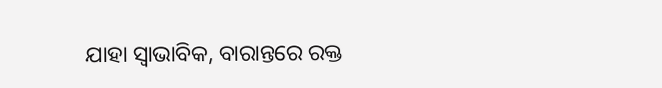ଯାହା ସ୍ୱାଭାବିକ, ବାରାନ୍ତରେ ରକ୍ତ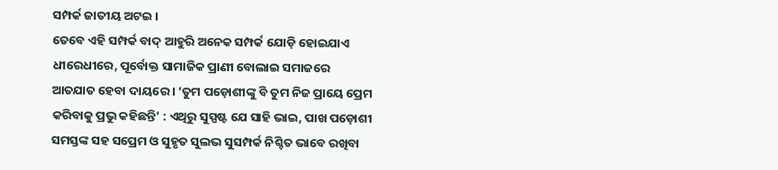ସମ୍ପର୍କ ଜାତୀୟ ଅଟଇ ।
ତେବେ ଏହି ସମ୍ପର୍କ ବାଦ୍ ଆହୁରି ଅନେକ ସମ୍ପର୍କ ଯୋଡ଼ି ହୋଇଯାଏ ଧୀରେଧୀରେ, ପୂର୍ବୋକ୍ତ ସାମାଜିକ ପ୍ରାଣୀ ବୋଲାଇ ସମାଜରେ ଆତଯାତ ହେବା ଦାୟରେ । ‘ତୁମ ପଡ଼ୋଶୀଙ୍କୁ ବି ତୁମ ନିଜ ପ୍ରାୟେ ପ୍ରେମ କରିବାକୁ ପ୍ରଭୁ କହିଛନ୍ତି’ : ଏଥିରୁ ସୁସ୍ପଷ୍ଟ ଯେ ସାହି ଭାଇ, ପାଖ ପଡ଼ୋଶୀ ସମସ୍ତଙ୍କ ସହ ସପ୍ରେମ ଓ ସୁହୃତ ସୁଲଭ ସୁସମ୍ପର୍କ ନିଶ୍ଚିତ ଭାବେ ରଖିବା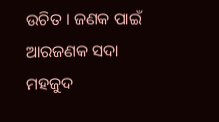ଉଚିତ । ଜଣକ ପାଇଁ ଆରଜଣକ ସଦା ମହଜୁଦ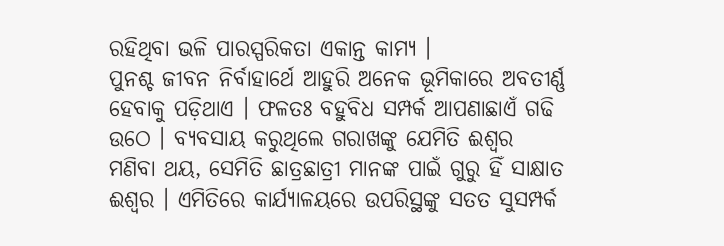ରହିଥିବା ଭଳି ପାରସ୍ପରିକତା ଏକାନ୍ତ କାମ୍ୟ ।
ପୁନଶ୍ଚ ଜୀବନ ନିର୍ବାହାର୍ଥେ ଆହୁରି ଅନେକ ଭୂମିକାରେ ଅବତୀର୍ଣ୍ଣ ହେବାକୁ ପଡ଼ିଥାଏ । ଫଳତଃ ବହୁବିଧ ସମ୍ପର୍କ ଆପଣାଛାଏଁ ଗଢି ଉଠେ । ବ୍ୟବସାୟ କରୁଥିଲେ ଗରାଖଙ୍କୁ ଯେମିତି ଈଶ୍ୱର ମଣିବା ଥୟ, ସେମିତି ଛାତ୍ରଛାତ୍ରୀ ମାନଙ୍କ ପାଇଁ ଗୁରୁ ହିଁ ସାକ୍ଷାତ ଈଶ୍ୱର । ଏମିତିରେ କାର୍ଯ୍ୟାଳୟରେ ଉପରିସ୍ଥଙ୍କୁ ସତତ ସୁସମ୍ପର୍କ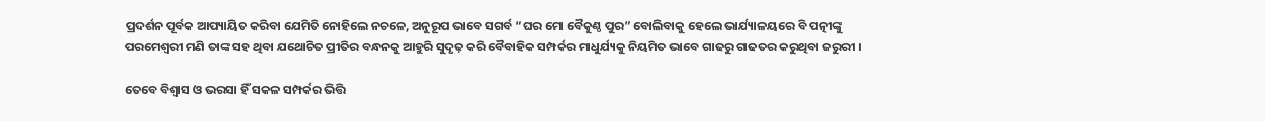ପ୍ରଦର୍ଶନ ପୂର୍ବକ ଆପ୍ୟାୟିତ କରିବା ଯେମିତି ନୋହିଲେ ନଚଳେ, ଅନୁରୂପ ଭାବେ ସଗର୍ବ “ଘର ମୋ ବୈକୁଣ୍ଠ ପୁର” ବୋଲିବାକୁ ହେଲେ ଭାର୍ଯ୍ୟାଳୟରେ ବି ପତ୍ନୀଙ୍କୁ ପରମେଶ୍ୱରୀ ମଣି ତାଙ୍କ ସହ ଥିବା ଯଥୋଚିତ ପ୍ରୀତିର ବନ୍ଧନକୁ ଆହୁରି ସୁଦୃଢ଼ କରି ବୈବାହିକ ସମ୍ପର୍କର ମାଧୁର୍ଯ୍ୟକୁ ନିୟମିତ ଭାବେ ଗାଢରୁ ଗାଢତର କରୁଥିବା ଜରୁରୀ ।

ତେବେ ବିଶ୍ୱାସ ଓ ଭରସା ହିଁ ସକଳ ସମ୍ପର୍କର ଭିତ୍ତି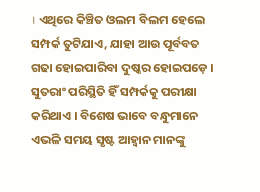। ଏଥିରେ କିଞ୍ଚିତ ଓଲମ ବିଲମ ହେଲେ ସମ୍ପର୍କ ତୁଟିଯାଏ, ଯାହା ଆଉ ପୂର୍ବବତ ଗଢା ହୋଇପାରିବା ଦୁଷ୍କର ହୋଇପଡ଼େ । ସୁତରାଂ ପରିସ୍ଥିତି ହିଁ ସମ୍ପର୍କକୁ ପରୀକ୍ଷା କରିଥାଏ । ବିଶେଷ ଭାବେ ବନ୍ଧୁମାନେ ଏଭଳି ସମୟ ସୃଷ୍ଟ ଆହ୍ୱାନ ମାନଙ୍କୁ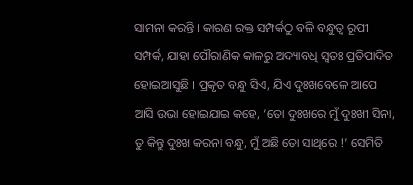ସାମନା କରନ୍ତି । କାରଣ ରକ୍ତ ସମ୍ପର୍କଠୁ ବଳି ବନ୍ଧୁତ୍ୱ ରୂପୀ ସମ୍ପର୍କ, ଯାହା ପୌରାଣିକ କାଳରୁ ଅଦ୍ୟାବଧି ସ୍ୱତଃ ପ୍ରତିପାଦିତ ହୋଇଆସୁଛି । ପ୍ରକୃତ ବନ୍ଧୁ ସିଏ, ଯିଏ ଦୁଃଖବେଳେ ଆପେ ଆସି ଉଭା ହୋଇଯାଇ କହେ, ‘ତୋ ଦୁଃଖରେ ମୁଁ ଦୁଃଖୀ ସିନା, ତୁ କିନ୍ତୁ ଦୁଃଖ କରନା ବନ୍ଧୁ, ମୁଁ ଅଛି ତୋ ସାଥିରେ !’ ସେମିତି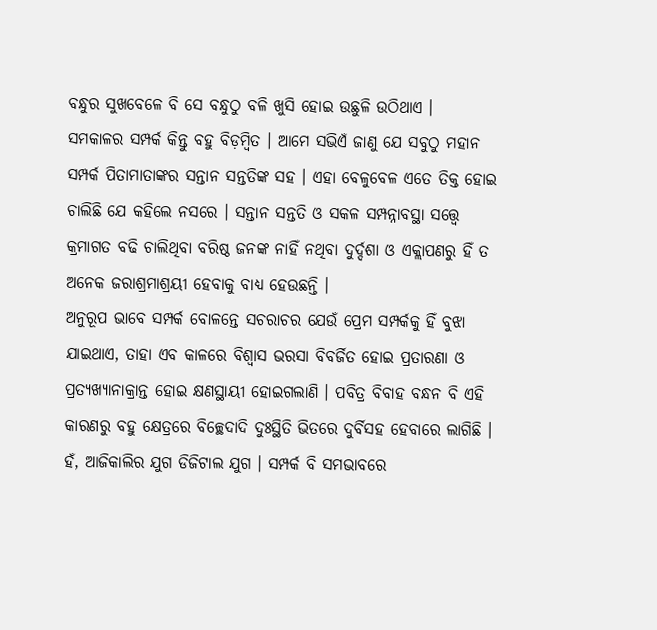ବନ୍ଧୁର ସୁଖବେଳେ ବି ସେ ବନ୍ଧୁଠୁ ବଳି ଖୁସି ହୋଇ ଉଛୁଳି ଉଠିଥାଏ ।
ସମକାଳର ସମ୍ପର୍କ କିନ୍ତୁ ବହୁ ବିଡ଼ମ୍ବିତ । ଆମେ ସଭିଏଁ ଜାଣୁ ଯେ ସବୁଠୁ ମହାନ ସମ୍ପର୍କ ପିତାମାତାଙ୍କର ସନ୍ତାନ ସନ୍ତତିଙ୍କ ସହ । ଏହା ବେଳୁବେଳ ଏତେ ତିକ୍ତ ହୋଇ ଚାଲିଛି ଯେ କହିଲେ ନସରେ । ସନ୍ତାନ ସନ୍ତତି ଓ ସକଳ ସମ୍ପନ୍ନାବସ୍ଥା ସତ୍ତ୍ୱେ କ୍ରମାଗତ ବଢି ଚାଲିଥିବା ବରିଷ୍ଠ ଜନଙ୍କ ନାହିଁ ନଥିବା ଦୁର୍ଦ୍ଦଶା ଓ ଏକ୍ଲାପଣରୁ ହିଁ ତ ଅନେକ ଜରାଶ୍ରମାଶ୍ରୟୀ ହେବାକୁ ବାଧ୍ୟ ହେଉଛନ୍ତି ।
ଅନୁରୂପ ଭାବେ ସମ୍ପର୍କ ବୋଳନ୍ତେ ସଚରାଚର ଯେଉଁ ପ୍ରେମ ସମ୍ପର୍କକୁ ହିଁ ବୁଝା ଯାଇଥାଏ, ତାହା ଏବ କାଳରେ ବିଶ୍ୱାସ ଭରସା ବିବର୍ଜିତ ହୋଇ ପ୍ରତାରଣା ଓ ପ୍ରତ୍ୟଖ୍ୟାନାକ୍ରାନ୍ତ ହୋଇ କ୍ଷଣସ୍ଥାୟୀ ହୋଇଗଲାଣି । ପବିତ୍ର ବିବାହ ବନ୍ଧନ ବି ଏହି କାରଣରୁ ବହୁ କ୍ଷେତ୍ରରେ ବିଚ୍ଛେଦାଦି ଦୁଃସ୍ଥିତି ଭିତରେ ଦୁର୍ବିସହ ହେବାରେ ଲାଗିଛି । ହଁ, ଆଜିକାଲିର ଯୁଗ ଡିଜିଟାଲ ଯୁଗ । ସମ୍ପର୍କ ବି ସମଭାବରେ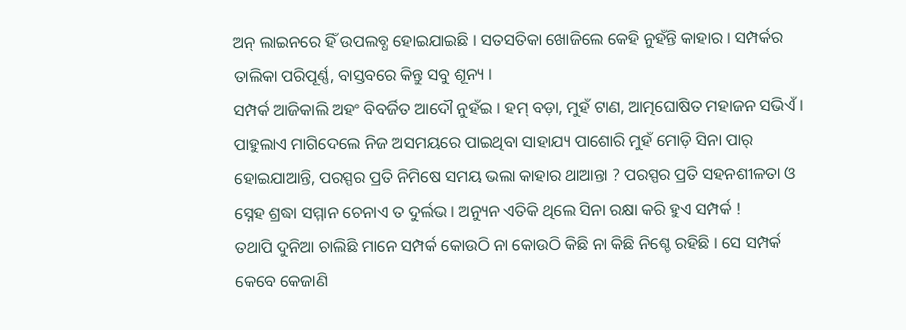ଅନ୍ ଲାଇନରେ ହିଁ ଉପଲବ୍ଧ ହୋଇଯାଇଛି । ସତସତିକା ଖୋଜିଲେ କେହି ନୁହଁନ୍ତି କାହାର । ସମ୍ପର୍କର ତାଲିକା ପରିପୂର୍ଣ୍ଣ, ବାସ୍ତବରେ କିନ୍ତୁ ସବୁ ଶୂନ୍ୟ ।
ସମ୍ପର୍କ ଆଜିକାଲି ଅହଂ ବିବର୍ଜିତ ଆଦୌ ନୁହଁଇ । ହମ୍ ବଡ଼ା, ମୁହଁ ଟାଣ, ଆତ୍ମଘୋଷିତ ମହାଜନ ସଭିଏଁ । ପାହୁଲାଏ ମାଗିଦେଲେ ନିଜ ଅସମୟରେ ପାଇଥିବା ସାହାଯ୍ୟ ପାଶୋରି ମୁହଁ ମୋଡ଼ି ସିନା ପାର୍ ହୋଇଯାଆନ୍ତି, ପରସ୍ପର ପ୍ରତି ନିମିଷେ ସମୟ ଭଲା କାହାର ଥାଆନ୍ତା ? ପରସ୍ପର ପ୍ରତି ସହନଶୀଳତା ଓ ସ୍ନେହ ଶ୍ରଦ୍ଧା ସମ୍ମାନ ଚେନାଏ ତ ଦୁର୍ଲଭ । ଅନ୍ୟୁନ ଏତିକି ଥିଲେ ସିନା ରକ୍ଷା କରି ହୁଏ ସମ୍ପର୍କ !
ତଥାପି ଦୁନିଆ ଚାଲିଛି ମାନେ ସମ୍ପର୍କ କୋଉଠି ନା କୋଉଠି କିଛି ନା କିଛି ନିଶ୍ଚେ ରହିଛି । ସେ ସମ୍ପର୍କ କେବେ କେଜାଣି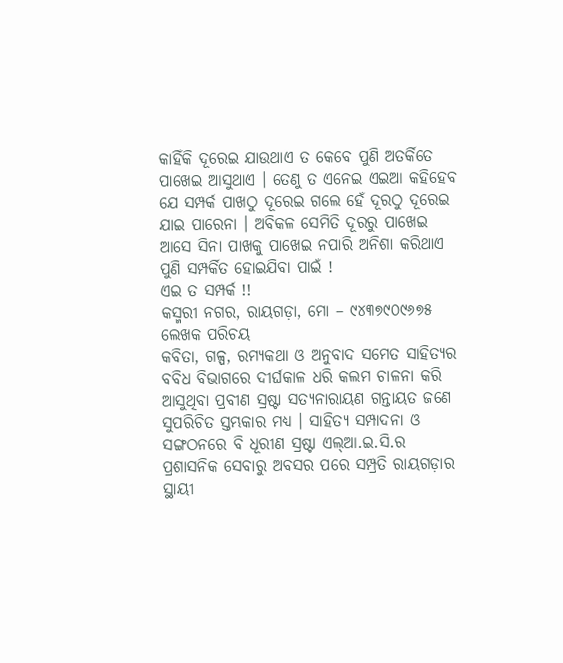କାହିଁକି ଦୂରେଇ ଯାଉଥାଏ ତ କେବେ ପୁଣି ଅତର୍କିତେ ପାଖେଇ ଆସୁଥାଏ । ତେଣୁ ତ ଏନେଇ ଏଇଆ କହିହେବ ଯେ ସମ୍ପର୍କ ପାଖଠୁ ଦୂରେଇ ଗଲେ ହେଁ ଦୂରଠୁ ଦୂରେଇ ଯାଇ ପାରେନା । ଅବିକଳ ସେମିତି ଦୂରରୁ ପାଖେଇ ଆସେ ସିନା ପାଖକୁ ପାଖେଇ ନପାରି ଅନିଶା କରିଥାଏ ପୁଣି ସମ୍ପର୍କିତ ହୋଇଯିବା ପାଇଁ !
ଏଇ ତ ସମ୍ପର୍କ !!
କସ୍ମରୀ ନଗର, ରାୟଗଡ଼ା, ମୋ – ୯୪୩୭୯୦୯୬୭୫
ଲେଖକ ପରିଚୟ
କବିତା, ଗଳ୍ପ, ରମ୍ୟକଥା ଓ ଅନୁବାଦ ସମେତ ସାହିତ୍ୟର ବବିଧ ବିଭାଗରେ ଦୀର୍ଘକାଳ ଧରି କଲମ ଚାଳନା କରି ଆସୁଥିବା ପ୍ରବୀଣ ସ୍ରଷ୍ଟା ସତ୍ୟନାରାୟଣ ଗନ୍ତାୟତ ଜଣେ ସୁପରିଚିତ ସ୍ତମ୍ଭକାର ମଧ୍ୟ । ସାହିତ୍ୟ ସମ୍ପାଦନା ଓ ସଙ୍ଗଠନରେ ବି ଧୂରୀଣ ସ୍ରଷ୍ଟା ଏଲ୍ଆ.ଇ.ସି.ର ପ୍ରଶାସନିକ ସେବାରୁ ଅବସର ପରେ ସମ୍ପ୍ରତି ରାୟଗଡ଼ାର ସ୍ଥାୟୀ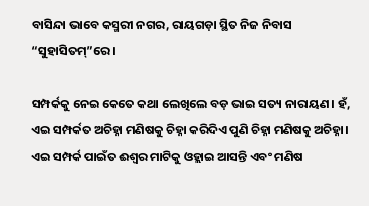ବାସିନ୍ଦା ଭାବେ କସ୍ମରୀ ନଗର, ରାୟଗଡ଼ା ସ୍ଥିତ ନିଜ ନିବାସ “ସୁହାସିତମ୍”ରେ ।

ସମ୍ପର୍କକୁ ନେଇ କେତେ କଥା ଲେଖିଲେ ବଡ଼ ଭାଇ ସତ୍ୟ ନାରାୟଣ। ହଁ, ଏଇ ସମ୍ପର୍କତ ଅଚିହ୍ନା ମଣିଷକୁ ଚିହ୍ନା କରିଦିଏ ପୁଣି ଚିହ୍ନା ମଣିଷକୁ ଅଚିହ୍ନା। ଏଇ ସମ୍ପର୍କ ପାଇଁତ ଈଶ୍ୱର ମାଟିକୁ ଓହ୍ଲାଇ ଆସନ୍ତି ଏବଂ ମଣିଷ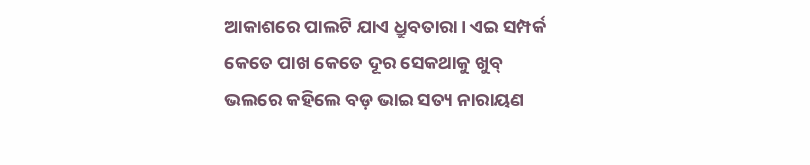ଆକାଶରେ ପାଲଟି ଯାଏ ଧ୍ରୁବତାରା। ଏଇ ସମ୍ପର୍କ କେତେ ପାଖ କେତେ ଦୂର ସେକଥାକୁ ଖୁବ୍ ଭଲରେ କହିଲେ ବଡ଼ ଭାଇ ସତ୍ୟ ନାରାୟଣ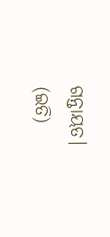ଗନ୍ତାୟତ।
(ଇତି)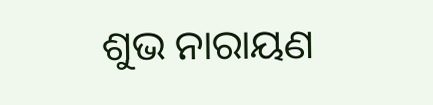ଶୁଭ ନାରାୟଣ